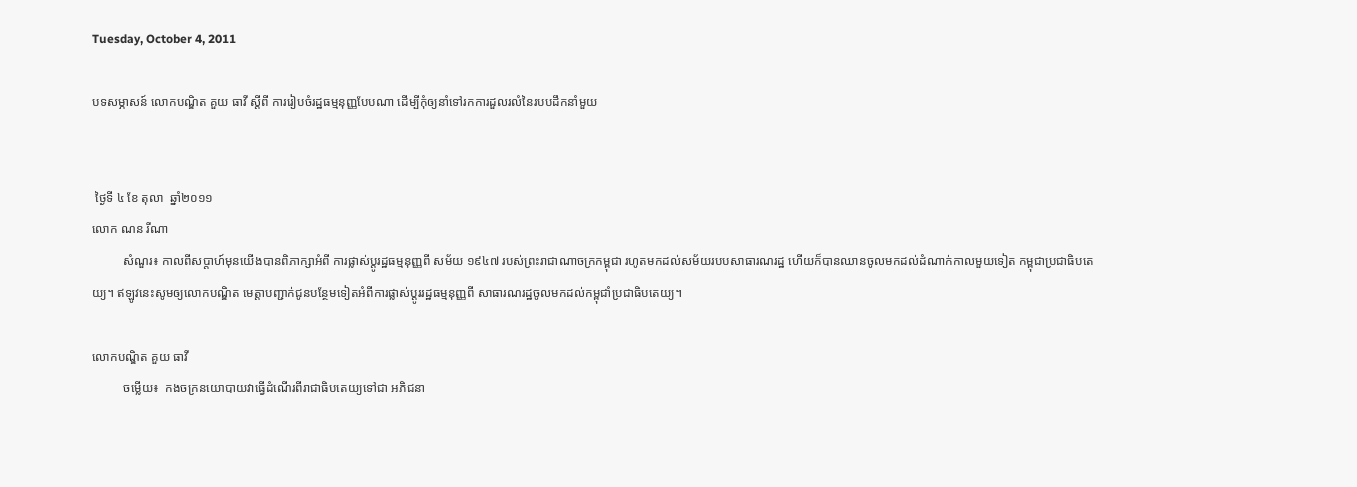Tuesday, October 4, 2011

បទសម្ភាសន៍ លោកបណ្ឌិត គួយ ធាវី ស្តីពី ការរៀបចំរដ្ឋធម្មនុញ្ញបែបណា ដើម្បីកុំឲ្យនាំទៅរកការដួលរលំនៃរបបដឹកនាំមួយ


 ថ្ងៃទី ៤ ខែ តុលា  ឆ្នាំ២០១១
លោក ណន រីណា
          សំណួរ៖ កាលពីសប្តាហ៍មុនយើងបានពិភាក្សាអំពី ការផ្លាស់ប្តូរដ្ឋធម្មនុញ្ញពី សម័យ ១៩៤៧ របស់ព្រះរាជាណាចក្រកម្ពុជា រហូតមកដល់សម័យរបបសាធារណរដ្ឋ ហើយក៏បានឈានចូលមកដល់ដំណាក់កាលមួយទៀត កម្ពុជាប្រជាធិបតេយ្យ។ ឥឡូវនេះសូមឲ្យលោកបណ្ឌិត មេត្តាបញ្ជាក់ជូនបន្ថែមទៀតអំពីការផ្លាស់ប្តូររដ្ឋធម្មនុញ្ញពី សាធារណរដ្ឋចូលមកដល់កម្ពុជាំប្រជាធិបតេយ្យ។

លោកបណ្ឌិត គួយ ធាវី
          ចម្លើយ៖  កងចក្រនយោបាយវាធ្វើដំណើរពីរាជាធិបតេយ្យទៅជា អភិជនា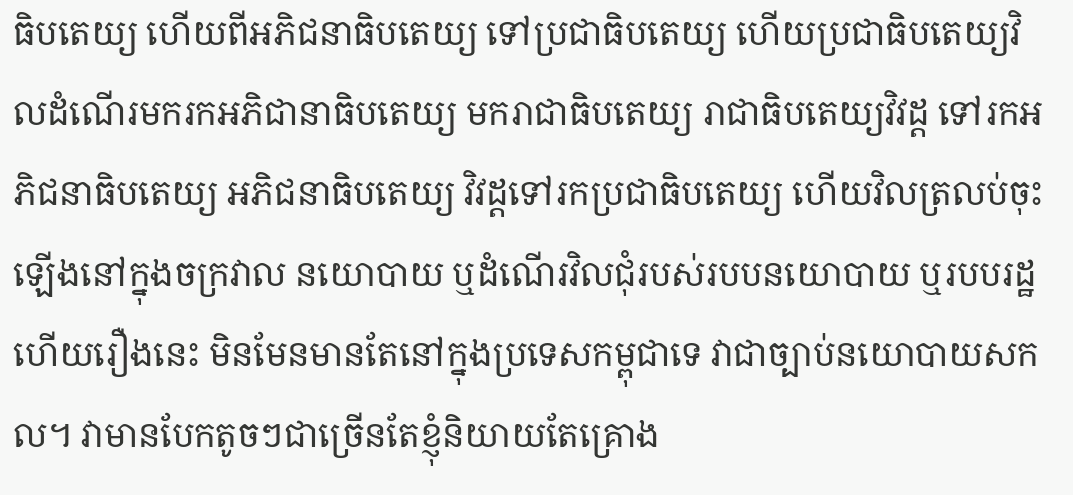ធិបតេយ្យ ហើយពីអភិជនាធិបតេយ្យ ទៅប្រជាធិបតេយ្យ ហើយប្រជាធិបតេយ្យវិលដំណើរមករកអភិជានាធិបតេយ្យ មករាជាធិបតេយ្យ រាជាធិបតេយ្យវិវដ្ត ទៅរកអភិជនាធិបតេយ្យ អភិជនាធិបតេយ្យ វិវដ្តទៅរកប្រជាធិបតេយ្យ ហើយវិលត្រលប់ចុះឡើងនៅក្នុងចក្រវាល នយោបាយ ឬដំណើរវិលជុំរបស់របបនយោបាយ ឬរបបរដ្ឋ ហើយរឿងនេះ មិនមែនមានតែនៅក្នុងប្រទេសកម្ពុជាទេ វាជាច្បាប់នយោបាយសកល។ វាមានបែកតូចៗជាច្រើនតែខ្ញុំនិយាយតែគ្រោង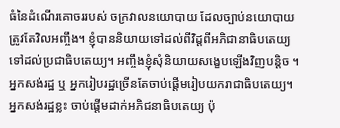ធំនៃដំណើរគោចររបស់ ចក្រវាលនយោបាយ ដែលច្បាប់នយោបាយត្រូវតែវិលអញ្ចឹង។ ខ្ញុំបាននិយាយទៅដល់ពីវិដ្តពីអភិជានាធិបតេយ្យ ទៅដល់ប្រជាធិបតេយ្យ។ អញ្ចឹងខ្ញុំសុំនិយាយសង្ខេបឡើងវិញបន្តិច ។ អ្នកសង់រដ្ឋ ឬ អ្នករៀបរដ្ឋច្រើនតែចាប់ផ្តើមរៀបយករាជាធិបតេយ្យ។ អ្នកសង់រដ្ឋខ្លះ ចាប់ផ្តើមដាក់អភិជនាធិបតេយ្យ ប៉ុ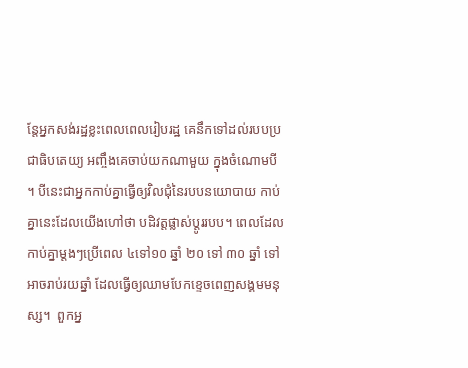ន្តែអ្នកសង់រដ្ឋខ្លះពេលពេលរៀបរដ្ឋ គេនឹកទៅដល់របបប្រជាធិបតេយ្យ អញ្ចឹងគេចាប់យកណាមួយ ក្នុងចំណោមបី។ បីនេះជាអ្នកកាប់គ្នាធ្វើឲ្យវិលជុំនៃរបបនយោបាយ កាប់គ្នានេះដែលយើងហៅថា បដិវត្តផ្លាស់ប្តូររបប។ ពេលដែលកាប់គ្នាម្តងៗប្រើពេល ៤ទៅ១០ ឆ្នាំ ២០ ទៅ ៣០ ឆ្នាំ ទៅអាចរាប់រយឆ្នាំ ដែលធ្វើឲ្យឈាមបែកខ្ទេចពេញសង្គមមនុស្ស។  ពួកអ្ន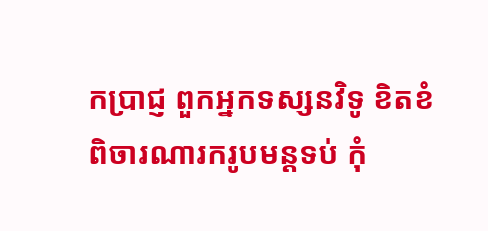កប្រាជ្ញ ពួកអ្នកទស្សនវិទូ ខិតខំពិចារណារករូបមន្តទប់ កុំ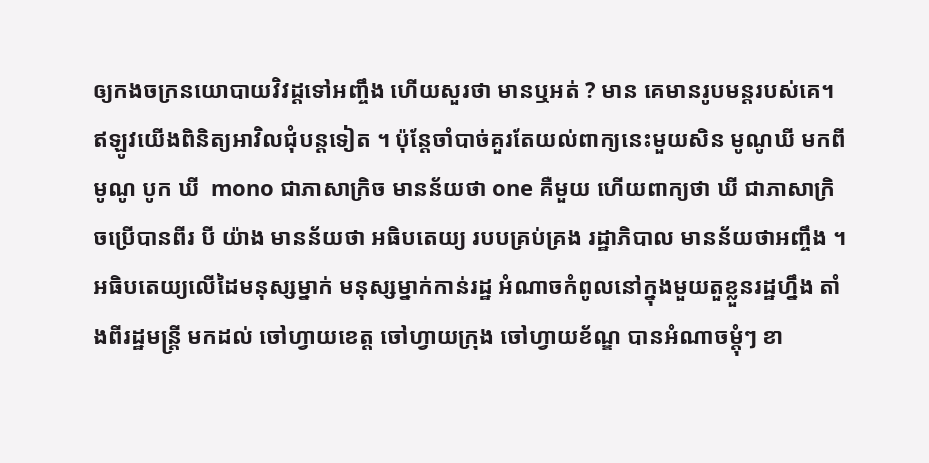ឲ្យកងចក្រនយោបាយវិវដ្តទៅអញ្ចឹង ហើយសួរថា មានឬអត់ ? មាន គេមានរូបមន្តរបស់គេ។ ឥឡូវយើងពិនិត្យអាវិលជុំបន្តទៀត ។ ប៉ុន្តែចាំបាច់គួរតែយល់ពាក្យនេះមួយសិន មូណូឃី មកពី មូណូ បូក ឃី  mono ជាភាសាក្រិច មានន័យថា one គឺមួយ ហើយពាក្យថា ឃី ជាភាសាក្រិចប្រើបានពីរ បី យ៉ាង មានន័យថា អធិបតេយ្យ របបគ្រប់គ្រង រដ្ឋាភិបាល មានន័យថាអញ្ចឹង ។ អធិបតេយ្យលើដៃមនុស្សម្នាក់ មនុស្សម្នាក់កាន់រដ្ឋ អំណាចកំពូលនៅក្នុងមួយតួខ្លួនរដ្ឋហ្នឹង តាំងពីរដ្ឋមន្រ្តី មកដល់ ចៅហ្វាយខេត្ត ចៅហ្វាយក្រុង ចៅហ្វាយខ័ណ្ឌ បានអំណាចម្តុំៗ ខា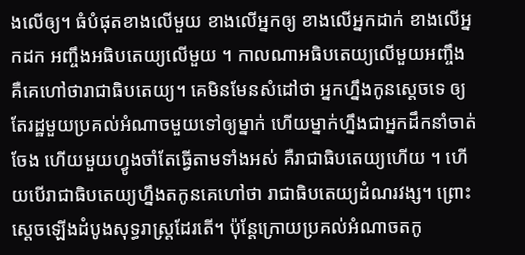ងលើឲ្យ។ ធំបំផុតខាងលើមួយ ខាងលើអ្នកឲ្យ ខាងលើអ្នកដាក់ ខាងលើអ្នកដក អញ្ចឹងអធិបតេយ្យលើមួយ ។ កាលណាអធិបតេយ្យលើមួយអញ្ចឹង គឺគេហៅថារាជាធិបតេយ្យ។ គេមិនមែនសំដៅថា អ្នកហ្នឹងកូនស្តេចទេ ឲ្យតែរដ្ឋមួយប្រគល់អំណាចមួយទៅឲ្យម្នាក់ ហើយម្នាក់ហ្នឹងជាអ្នកដឹកនាំចាត់ចែង ហើយមួយហ្វូងចាំតែធ្វើតាមទាំងអស់ គឺរាជាធិបតេយ្យហើយ ។ ហើយបើរាជាធិបតេយ្យហ្នឹងតកូនគេហៅថា រាជាធិបតេយ្យដំណរវង្ស។ ព្រោះស្តេចឡើងដំបូងសុទ្ធរាស្រ្តដែរតើ។ ប៉ុន្តែក្រោយប្រគល់អំណាចតកូ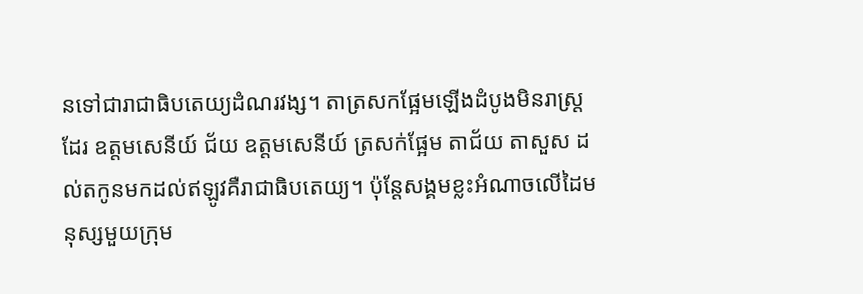នទៅជារាជាធិបតេយ្យដំណរវង្ស។ តាត្រសកផ្អែមឡើងដំបូងមិនរាស្រ្តដែរ ឧត្តមសេនីយ៍ ជ័យ ឧត្តមសេនីយ៍ ត្រសក់ផ្អែម តាជ័យ តាសួស ដល់តកូនមកដល់ឥឡូវគឺរាជាធិបតេយ្យ។ ប៉ុន្តែសង្គមខ្លះអំណាចលើដៃមនុស្សមួយក្រុម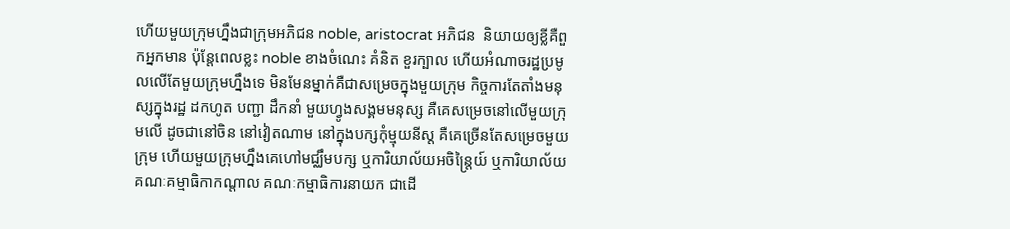ហើយមួយក្រុមហ្នឹងជាក្រុមអភិជន noble, aristocrat អភិជន  និយាយឲ្យខ្លីគឺពួកអ្នកមាន ប៉ុន្តែពេលខ្លះ noble ខាងចំណេះ គំនិត ខួរក្បាល ហើយអំណាចរដ្ឋប្រមូលលើតែមួយក្រុមហ្នឹងទេ មិនមែនម្នាក់គឺជាសម្រេចក្នុងមួយក្រុម កិច្ចការតែតាំងមនុស្សក្នុងរដ្ឋ ដកហូត បញ្ជា ដឹកនាំ មួយហ្វូងសង្គមមនុស្ស គឺគេសម្រេចនៅលើមួយក្រុមលើ ដូចជានៅចិន នៅវៀតណាម នៅក្នុងបក្សកុំម្មុយនីស្ត គឺគេច្រើនតែសម្រេចមួយក្រុម ហើយមួយក្រុមហ្នឹងគេហៅមជ្ឈឹមបក្ស ឬការិយាល័យអចិន្ត្រៃយ៍ ឬការិយាល័យគណៈគម្មាធិកាកណ្តាល គណៈកម្មាធិការនាយក ជាដើ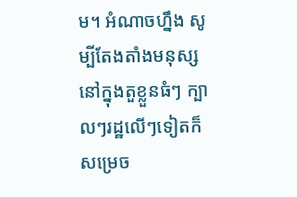ម។ អំណាចហ្នឹង សូម្បីតែងតាំងមនុស្សនៅក្នុងតួខ្លួនធំៗ ក្បាលៗរដ្ឋលើៗទៀតក៏សម្រេច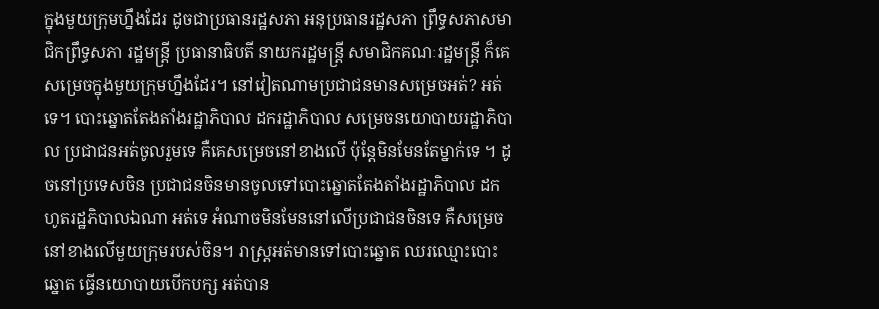ក្នុងមួយក្រុមហ្នឹងដែរ ដូចជាប្រធានរដ្ឋសភា អនុប្រធានរដ្ឋសភា ព្រឹទ្ធសភាសមាជិកព្រឹទ្ធសភា រដ្ឋមន្រ្តី ប្រធានាធិបតី នាយករដ្ឋមន្រ្តី សមាជិកគណៈរដ្ឋមន្រ្តី ក៏គេសម្រេចក្នុងមួយក្រុមហ្នឹងដែរ។ នៅវៀតណាមប្រជាជនមានសម្រេចអត់? អត់ទេ។ បោះឆ្នោតតែងតាំងរដ្ឋាភិបាល ដករដ្ឋាភិបាល សម្រេចនយោបាយរដ្ឋាភិបាល ប្រជាជនអត់ចូលរួមទេ គឺគេសម្រេចនៅខាងលើ ប៉ុន្តែមិនមែនតែម្នាក់ទេ ។ ដូចនៅប្រទេសចិន ប្រជាជនចិនមានចូលទៅបោះឆ្នោតតែងតាំងរដ្ឋាភិបាល ដកហូតរដ្ឋភិបាលឯណា អត់ទេ អំណាចមិនមែននៅលើប្រជាជនចិនទេ គឺសម្រេចនៅខាងលើមួយក្រុមរបស់ចិន។ រាស្រ្តអត់មានទៅបោះឆ្នោត ឈរឈ្មោះបោះឆ្នោត ធ្វើនយោបាយបើកបក្ស អត់បាន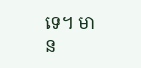ទេ។ មាន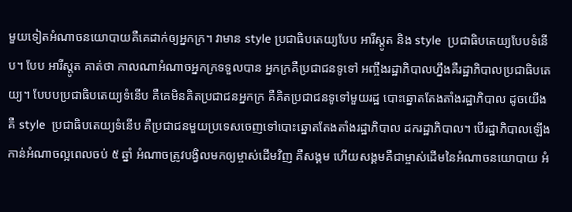មួយទៀតអំណាចនយោបាយគឺគេដាក់ឲ្យអ្នកក្រ។ វាមាន style ប្រជាធិបតេយ្យបែប អារីស្តូត និង style  ប្រជាធិបតេយ្យបែបទំនើប។ បែប អារីស្តូត គាត់ថា កាលណាអំណាចអ្នកក្រទទួលបាន អ្នកក្រគឺប្រជាជនទូទៅ អញ្ចឹងរដ្ឋាភិបាលហ្នឹងគឺរដ្ឋាភិបាលប្រជាធិបតេយ្យ។ បែបបប្រជាធិបតេយ្យទំនើប គឺគេមិនគិតប្រជាជនអ្នកក្រ គឺគិតប្រជាជនទូទៅមួយរដ្ឋ បោះឆ្នោតតែងតាំងរដ្ឋាភិបាល ដូចយើង គឺ style  ប្រជាធិបតេយ្យទំនើប គឺប្រជាជនមួយប្រទេសចេញទៅបោះឆ្នោតតែងតាំងរដ្ឋាភិបាល ដករដ្ឋាភិបាល។ បើរដ្ឋាភិបាលឡើងកាន់អំណាចល្អពេលចប់ ៥ ឆ្នាំ អំណាចត្រូវបង្វិលមកឲ្យម្ចាស់ដើមវិញ គឺសង្គម ហើយសង្គមគឺជាម្ចាស់ដើមនៃអំណាចនយោបាយ អំ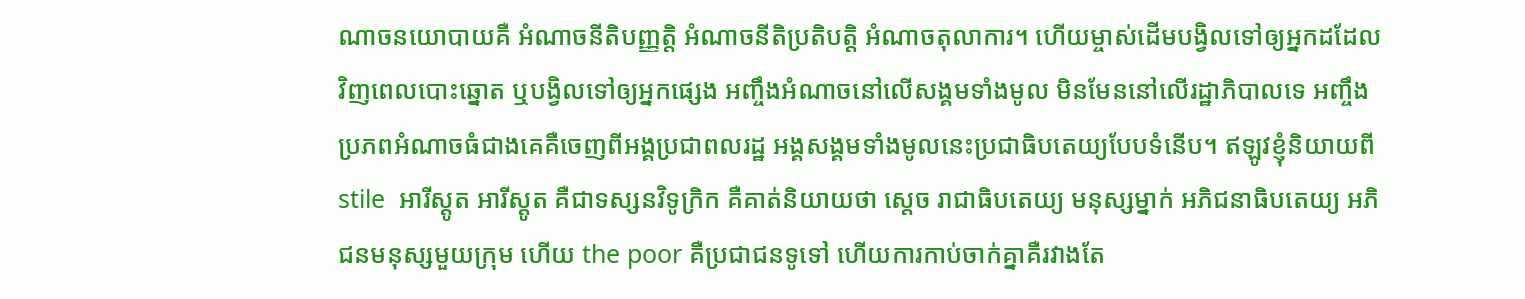ណាចនយោបាយគឺ អំណាចនីតិបញ្ញត្តិ អំណាចនីតិប្រតិបត្តិ អំណាចតុលាការ។ ហើយម្ចាស់ដើមបង្វិលទៅឲ្យអ្នកដដែលវិញពេលបោះឆ្នោត ឬបង្វិលទៅឲ្យអ្នកផ្សេង អញ្ចឹងអំណាចនៅលើសង្គមទាំងមូល មិនមែននៅលើរដ្ឋាភិបាលទេ អញ្ចឹងប្រភពអំណាចធំជាងគេគឺចេញពីអង្គប្រជាពលរដ្ឋ អង្គសង្គមទាំងមូលនេះប្រជាធិបតេយ្យបែបទំនើប។ ឥឡូវខ្ញុំនិយាយពី stile  អារីស្តូត អារីស្តូត គឺជាទស្សនវិទូក្រិក គឺគាត់និយាយថា ស្តេច រាជាធិបតេយ្យ មនុស្សម្នាក់ អភិជនាធិបតេយ្យ អភិជនមនុស្សមួយក្រុម ហើយ the poor គឺប្រជាជនទូទៅ ហើយការកាប់ចាក់គ្នាគឺរវាងតែ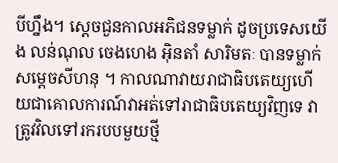បីហ្នឹង។ ស្តេចជួនកាលអភិជនទម្លាក់ ដូចប្រទេសយើង លន់ណុល ចេងហេង អ៊ិនតាំ សារិមតៈ បានទម្លាក់សម្តេចសីហនុ ។ កាលណាវាយរាជាធិបតេយ្យហើយជាគោលការណ៍វាអត់ទៅរាជាធិបតេយ្យវិញទេ វាត្រូវវិលទៅរករបបមួយថ្មី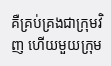គឺគ្រប់គ្រងជាក្រុមវិញ ហើយមួយក្រុម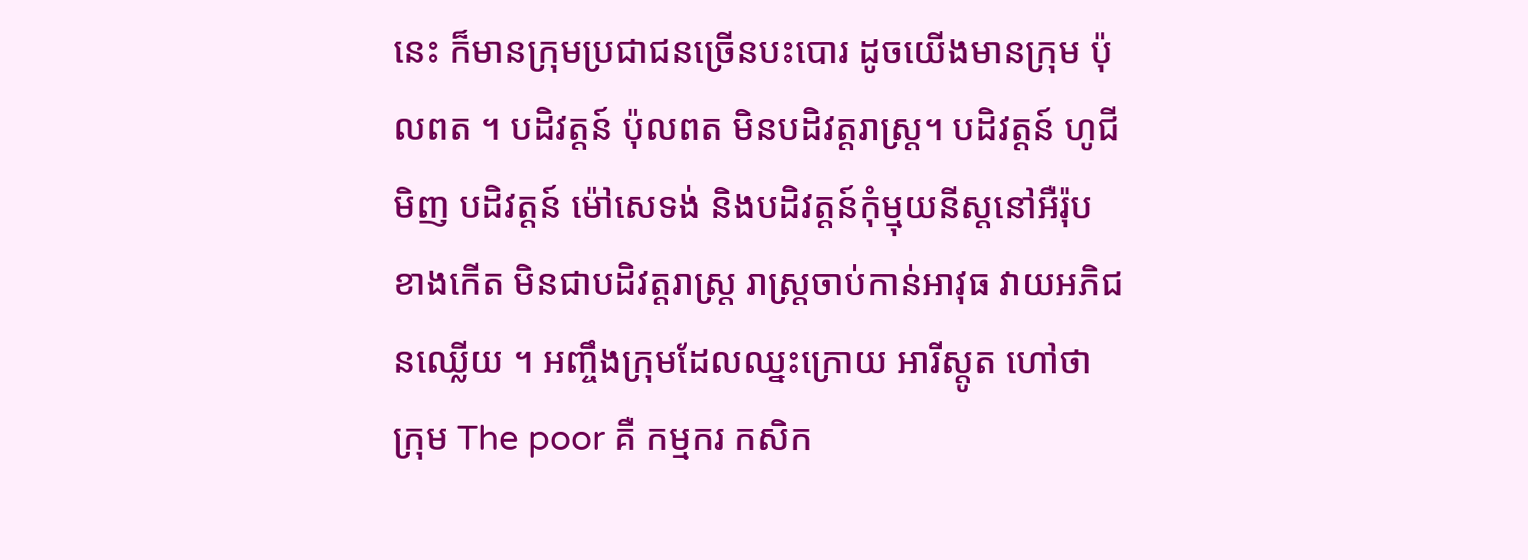នេះ ក៏មានក្រុមប្រជាជនច្រើនបះបោរ ដូចយើងមានក្រុម ប៉ុលពត ។ បដិវត្តន៍ ប៉ុលពត មិនបដិវត្តរាស្រ្ត។ បដិវត្តន៍ ហូជីមិញ បដិវត្តន៍ ម៉ៅសេទង់ និងបដិវត្តន៍កុំម្មុយនីស្តនៅអឺរ៉ុបខាងកើត មិនជាបដិវត្តរាស្រ្ត រាស្រ្តចាប់កាន់អាវុធ វាយអភិជនឈ្លើយ ។ អញ្ចឹងក្រុមដែលឈ្នះក្រោយ អារីស្តូត ហៅថា ក្រុម The poor គឺ កម្មករ កសិក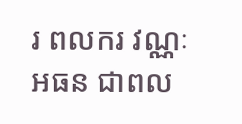រ ពលករ វណ្ណៈអធន ជាពល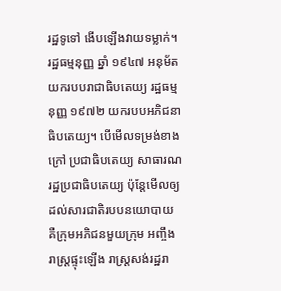រដ្ឋទូទៅ ងើបឡើងវាយទម្លាក់។ រដ្ឋធម្មនុញ្ញ ឆ្នាំ ១៩៤៧ អនុម័តយករបបរាជាធិបតេយ្យ រដ្ឋធម្មនុញ្ញ ១៩៧២ យករបបអភិជនាធិបតេយ្យ។ បើមើលទម្រង់ខាងក្រៅ ប្រជាធិបតេយ្យ សាធារណរដ្ឋប្រជាធិបតេយ្យ ប៉ុន្តែមើលឲ្យដល់សារជាតិរបបនយោបាយ គឺក្រុមអភិជនមួយក្រុម អញ្ចឹងរាស្រ្តផ្ទុះឡើង រាស្រ្តសង់រដ្ឋរា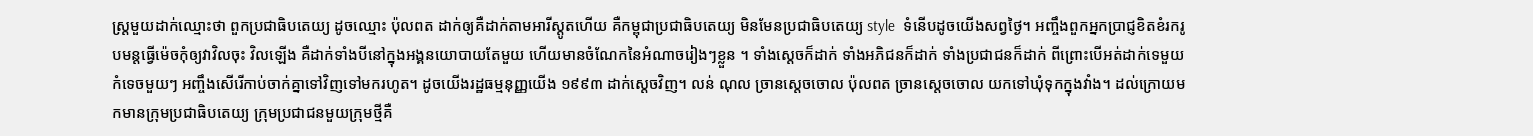ស្រ្តមួយដាក់ឈ្មោះថា ពួកប្រជាធិបតេយ្យ ដូចឈ្មោះ ប៉ុលពត ដាក់ឲ្យគឺដាក់តាមអារីស្តូតហើយ គឺកម្ពុជាប្រជាធិបតេយ្យ មិនមែនប្រជាធិបតេយ្យ style  ទំនើបដូចយើងសព្វថ្ងៃ។ អញ្ចឹងពួកអ្នកប្រាជ្ញខិតខំរករូបមន្តធ្វើម៉េចកុំឲ្យវាវិលចុះ វិលឡើង គឺដាក់ទាំងបីនៅក្នុងអង្គនយោបាយតែមួយ ហើយមានចំណែកនៃអំណាចរៀងៗខ្លួន ។ ទាំងស្តេចក៏ដាក់ ទាំងអភិជនក៏ដាក់ ទាំងប្រជាជនក៏ដាក់ ពីព្រោះបើអត់ដាក់ទេមួយកំទេចមួយៗ អញ្ចឹងសើរើកាប់ចាក់គ្នាទៅវិញទៅមករហូត។ ដូចយើងរដ្ឋធម្មនុញ្ញយើង ១៩៩៣ ដាក់ស្តេចវិញ។ លន់ ណុល ច្រានស្តេចចោល ប៉ុលពត ច្រានស្តេចចោល យកទៅឃុំទុកក្នុងវាំង។ ដល់ក្រោយមកមានក្រុមប្រជាធិបតេយ្យ ក្រុមប្រជាជនមួយក្រុមថ្មីគឺ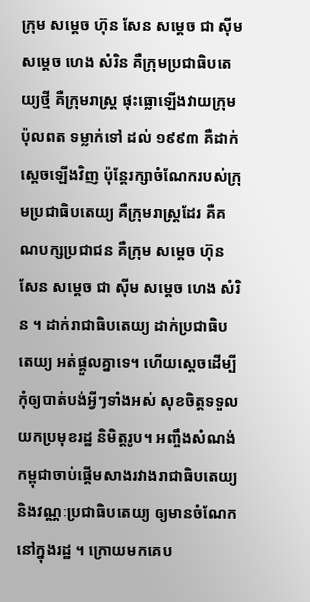ក្រុម សម្តេច ហ៊ុន សែន សម្តេច ជា ស៊ីម សម្តេច ហេង សំរិន គឺក្រុមប្រជាធិបតេយ្យថ្មី គឺក្រុមរាស្រ្ត ផុះធ្លោឡើងវាយក្រុម ប៉ុលពត ទម្លាក់ទៅ ដល់ ១៩៩៣ គឺដាក់ស្តេចឡើងវិញ ប៉ុន្តែរក្សាចំណែករបស់ក្រុមប្រជាធិបតេយ្យ គឺក្រុមរាស្រ្តដែរ គឺគណបក្សប្រជាជន គឺក្រុម សម្តេច ហ៊ុន សែន សម្តេច ជា ស៊ីម សម្តេច ហេង សំរិន ។ ដាក់រាជាធិបតេយ្យ ដាក់ប្រជាធិបតេយ្យ អត់ផ្តួលគ្នាទេ។ ហើយស្តេចដើម្បីកុំឲ្យបាត់បង់អ្វីៗទាំងអស់ សុខចិត្តទទួលយកប្រមុខរដ្ឋ និមិត្តរូប។ អញ្ចឹងសំណង់កម្ពុជាចាប់ផ្តើមសាងរវាងរាជាធិបតេយ្យ និងវណ្ណៈប្រជាធិបតេយ្យ ឲ្យមានចំណែកនៅក្នុងរដ្ឋ ។ ក្រោយមកគេប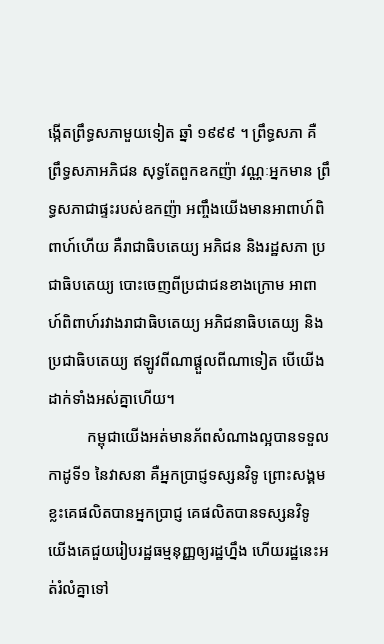ង្កើតព្រឹទ្ធសភាមួយទៀត ឆ្នាំ ១៩៩៩ ។ ព្រឹទ្ធសភា គឺព្រឹទ្ធសភាអភិជន សុទ្ធតែពួកឧកញ៉ា វណ្ណៈអ្នកមាន ព្រឹទ្ធសភាជាផ្ទះរបស់ឧកញ៉ា អញ្ចឹងយើងមានអាពាហ៍ពិពាហ៍ហើយ គឺរាជាធិបតេយ្យ អភិជន និងរដ្ឋសភា ប្រជាធិបតេយ្យ បោះចេញពីប្រជាជនខាងក្រោម អាពាហ៍ពិពាហ៍រវាងរាជាធិបតេយ្យ អភិជនាធិបតេយ្យ និងប្រជាធិបតេយ្យ ឥឡូវពីណាផ្តួលពីណាទៀត បើយើងដាក់ទាំងអស់គ្នាហើយ។
          កម្ពុជាយើងអត់មានភ័ពសំណាងល្អបានទទួលកាដូទី១ នៃវាសនា គឺអ្នកប្រាជ្ញទស្សនវិទូ ព្រោះសង្គមខ្លះគេផលិតបានអ្នកប្រាជ្ញ គេផលិតបានទស្សនវិទូ យើងគេជួយរៀបរដ្ឋធម្មនុញ្ញឲ្យរដ្ឋហ្នឹង ហើយរដ្ឋនេះអត់រំលំគ្នាទៅ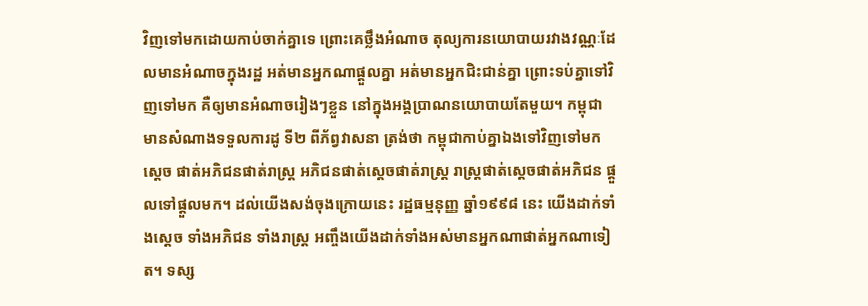វិញទៅមកដោយកាប់ចាក់គ្នាទេ ព្រោះគេថ្លឹងអំណាច តុល្យការនយោបាយរវាងវណ្ណៈដែលមានអំណាចក្នុងរដ្ឋ អត់មានអ្នកណាផ្តួលគ្នា អត់មានអ្នកជិះជាន់គ្នា ព្រោះទប់គ្នាទៅវិញទៅមក គឺឲ្យមានអំណាចរៀងៗខ្លួន នៅក្នុងអង្គប្រាណនយោបាយតែមួយ។ កម្ពុជាមានសំណាងទទួលការដូ ទី២ ពីភ័ព្វវាសនា ត្រង់ថា កម្ពុជាកាប់គ្នាឯងទៅវិញទៅមក ស្តេច ផាត់អភិជនផាត់រាស្រ្ត អភិជនផាត់ស្តេចផាត់រាស្រ្ត រាស្រ្តផាត់ស្តេចផាត់អភិជន ផ្តួលទៅផ្តួលមក។ ដល់យើងសង់ចុងក្រោយនេះ រដ្ឋធម្មនុញ្ញ ឆ្នាំ១៩៩៨ នេះ យើងដាក់ទាំងស្តេច ទាំងអភិជន ទាំងរាស្រ្ត អញ្ចឹងយើងដាក់ទាំងអស់មានអ្នកណាផាត់អ្នកណាទៀត។ ទស្ស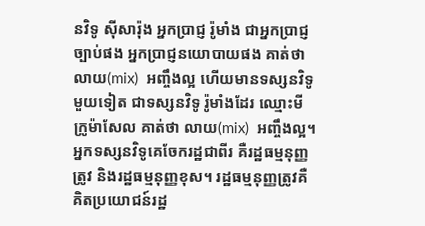នវិទូ ស៊ីសារ៉ុង អ្នកប្រាជ្ញ រ៉ូមាំង ជាអ្នកប្រាជ្ញច្បាប់ផង អ្នកប្រាជ្ញនយោបាយផង គាត់ថា លាយ(mix)  អញ្ចឹងល្អ ហើយមានទស្សនវិទូមួយទៀត ជាទស្សនវិទូ រ៉ូមាំងដែរ ឈ្មោះមីក្រូម៉ាសែល គាត់ថា លាយ(mix)  អញ្ចឹងល្អ។ អ្នកទស្សនវិទូគេចែករដ្ឋជាពីរ គឺរដ្ឋធម្មនុញ្ញត្រូវ និងរដ្ឋធម្មនុញ្ញខុស។ រដ្ឋធម្មនុញ្ញត្រូវគឺគិតប្រយោជន៍រដ្ឋ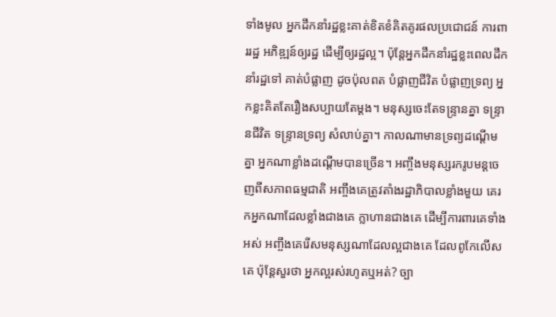ទាំងមូល អ្នកដឹកនាំរដ្ឋខ្លះគាត់ខិតខំគិតគូរផលប្រជោជន៍ ការពាររដ្ឋ អភិឌ្ឍន៍ឲ្យរដ្ឋ ដើម្បីឲ្យរដ្ឋល្អ។ ប៉ុន្តែអ្នកដឹកនាំរដ្ឋខ្លះពេលដឹកនាំរដ្ឋទៅ គាត់បំផ្លាញ ដូចប៉ុលពត បំផ្លាញជីវិត បំផ្លាញទ្រព្យ អ្នកខ្លះគិតតែរឿងសប្បាយតែម្តង។ មនុស្សចេះតែទន្ទ្រានគ្នា ទន្ទ្រានជីវិត ទន្រ្ទានទ្រព្យ សំលាប់គ្នា។ កាលណាមានទ្រព្យដណ្តើមគ្នា អ្នកណាខ្លាំងដណ្តើមបានច្រើន។ អញ្ចឹងមនុស្សរករូបមន្តចេញពីសភាពធម្មជាតិ អញ្ចឹងគេត្រូវតាំងរដ្ឋាភិបាលខ្លាំងមួយ គេរកអ្នកណាដែលខ្លាំងជាងគេ ក្លាហានជាងគេ ដើម្បីការពារគេទាំងអស់ អញ្ចឹងគេរើសមនុស្សណាដែលល្អជាងគេ ដែលពូកែលើសគេ ប៉ុន្តែសួរថា អ្នកល្អរស់រហូតឬអត់? ច្បា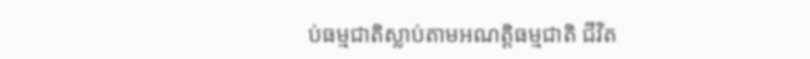ប់ធម្មជាតិស្លាប់តាមអណត្តិធម្មជាតិ ជីវិត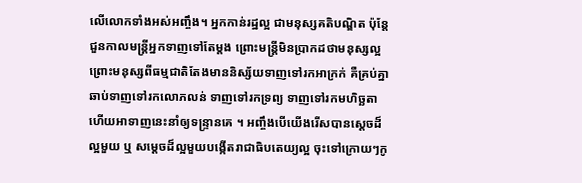លើលោកទាំងអស់អញ្ចឹង។ អ្នកកាន់រដ្ឋល្អ ជាមនុស្សគតិបណ្ឌិត ប៉ុន្តែជួនកាលមន្រ្តីអ្នកទាញទៅតែម្តង ព្រោះមន្រ្តីមិនប្រាកដថាមនុស្សល្អ ព្រោះមនុស្សពីធម្មជាតិតែងមាននិស្ស័យទាញទៅរកអាក្រក់ គឺគ្រប់គ្នា ឆាប់ទាញទៅរកលោភលន់ ទាញទៅរកទ្រព្យ ទាញទៅរកមហិច្ឆតា ហើយអាទាញនេះនាំឲ្យទន្រ្ទានគេ ។ អញ្ចឹងបើយើងរើសបានស្តេចដ៏ល្អមួយ ឬ សម្តេចដ៏ល្អមួយបង្កើតរាជាធិបតេយ្យល្អ ចុះទៅក្រោយៗកូ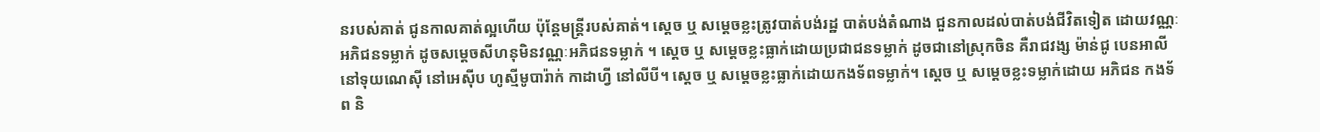នរបស់គាត់ ជូនកាលគាត់ល្អហើយ ប៉ុន្តែមន្រ្តីរបស់គាត់។ ស្តេច ឬ សម្តេចខ្លះត្រូវបាត់បង់រដ្ឋ បាត់បង់តំណាង ជួនកាលដល់បាត់បង់ជីវិតទៀត ដោយវណ្ណៈអភិជនទម្លាក់ ដូចសម្តេចសីហនុមិនវណ្ណៈអភិជនទម្លាក់ ។ ស្តេច ឬ សម្តេចខ្លះធ្លាក់ដោយប្រជាជនទម្លាក់ ដូចជានៅស្រុកចិន គឺរាជវង្ស ម៉ាន់ជូ បេនអាលី នៅទុយណេស៊ី នៅអេស៊ីប ហូស្មីមូបារ៉ាក់ កាដាហ្វី នៅលីបី។ ស្តេច ឬ សម្តេចខ្លះធ្លាក់ដោយកងទ័ពទម្លាក់។ ស្តេច ឬ សម្តេចខ្លះទម្លាក់ដោយ អភិជន កងទ័ព និ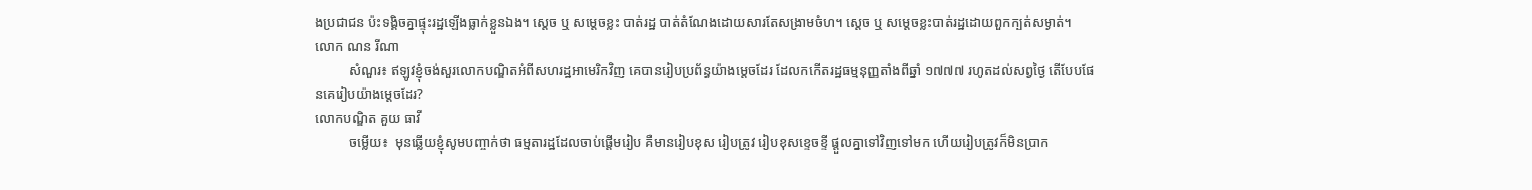ងប្រជាជន ប៉ះទង្គិចគ្នាផ្ទុះរដ្ឋឡើងធ្លាក់ខ្លួនឯង។ ស្តេច ឬ សម្តេចខ្លះ បាត់រដ្ឋ បាត់តំណែងដោយសារតែសង្រាមចំហ។ ស្តេច ឬ សម្តេចខ្លះបាត់រដ្ឋដោយពួកក្បត់សម្ងាត់។
លោក ណន រីណា
          សំណួរ៖ ឥឡូវខ្ញុំចង់សួរលោកបណ្ឌិតអំពីសហរដ្ឋអាមេរិកវិញ គេបានរៀបប្រព័ន្ធយ៉ាងម្តេចដែរ ដែលកកើតរដ្ឋធម្មនុញ្ញតាំងពីឆ្នាំ ១៧៧៧ រហូតដល់សព្វថ្ងៃ តើបែបផែនគេរៀបយ៉ាងម្តេចដែរ?
លោកបណ្ឌិត គួយ ធាវី
          ចម្លើយ៖  មុនឆ្លើយខ្ញុំសូមបញ្ចាក់ថា ធម្មតារដ្ឋដែលចាប់ផ្តើមរៀប គឺមានរៀបខុស រៀបត្រូវ រៀបខុសខ្ទេចខ្ទី ផ្តួលគ្នាទៅវិញទៅមក ហើយរៀបត្រូវក៏មិនប្រាក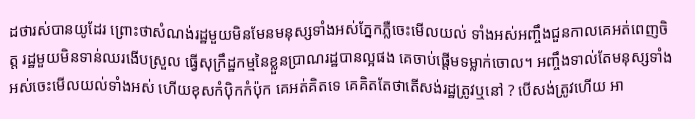ដថារស់បានយូដែរ ព្រោះថាសំណង់រដ្ឋមួយមិនមែនមនុស្សទាំងអស់ភ្នែកភ្លឺចេះមើលយល់ ទាំងអស់អញ្ចឹងជួនកាលគេអត់ពេញចិត្ត រដ្ឋមួយមិនទាន់ឈរងើបស្រួល ធ្វើសុក្រឹដ្ឋកម្មនៃខ្លួនប្រាណរដ្ឋបានល្អផង គេចាប់ផ្តើមទម្លាក់ចោល។ អញ្ចឹងទាល់តែមនុស្សទាំងអស់ចេះមើលយល់ទាំងអស់ ហើយខុសកំប៉ិកកំប៉ុក គេអត់គិតទេ គេគិតតែថាតើសង់រដ្ឋត្រូវឬនៅ ? បើសង់ត្រូវហើយ អា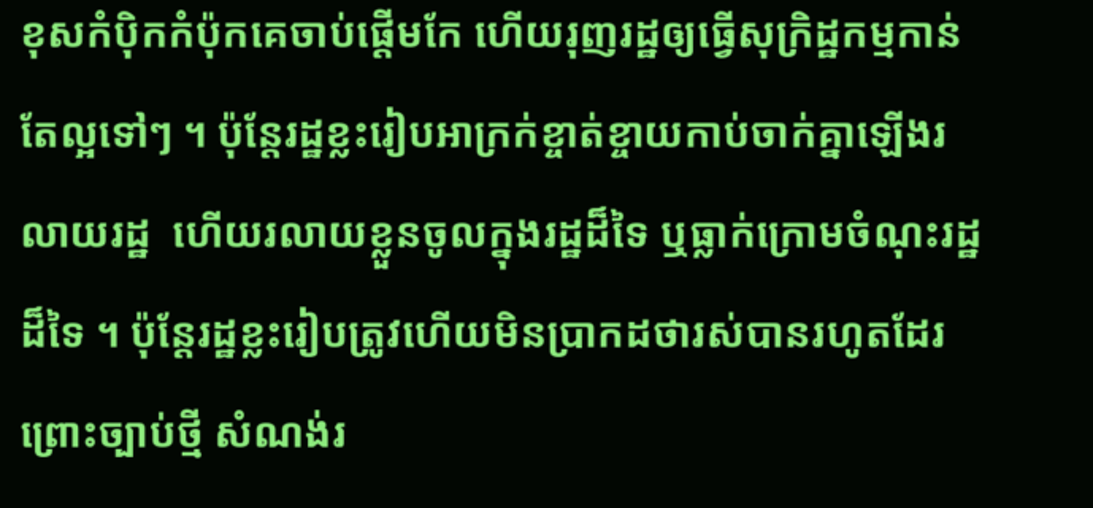ខុសកំប៉ិកកំប៉ុកគេចាប់ផ្តើមកែ ហើយរុញរដ្ឋឲ្យធ្វើសុក្រិដ្ឋកម្មកាន់តែល្អទៅៗ ។ ប៉ុន្តែរដ្ឋខ្លះរៀបអាក្រក់ខ្ចាត់ខ្ចាយកាប់ចាក់គ្នាឡើងរលាយរដ្ឋ  ហើយរលាយខ្លួនចូលក្នុងរដ្ឋដ៏ទៃ ឬធ្លាក់ក្រោមចំណុះរដ្ឋដ៏ទៃ ។ ប៉ុន្តែរដ្ឋខ្លះរៀបត្រូវហើយមិនប្រាកដថារស់បានរហូតដែរ ព្រោះច្បាប់ថ្មី សំណង់រ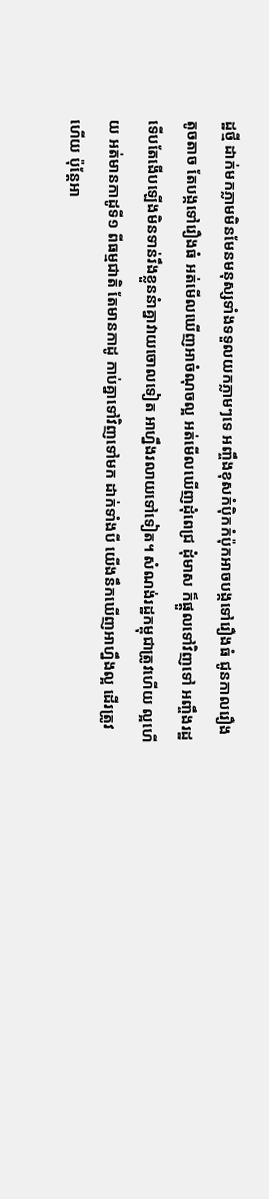ដ្ឋថ្មី ដាក់មកភ្លាមមិនមែនមនុស្សទាំងទទួលយកភ្លាមៗទេ អញ្ចឹងខុសកំប៉ិកកំប៉ុកអាចបង្កទៅរឿងធំ ជូនកាលរឿងតូចតាច តែបង្កទៅរឿងធំ អត់មើលឃើញអាចំណុចល្អ អត់មើលឃើញដុំពេជ្រ ដុំមាស ក៏ផ្តួលទៅវិញទៅ អញ្ចឹងរដ្ឋទើបតែងើបឡើងមិនទាន់រឹងខ្លួននំាគ្នាវាយចោលទៀត អាហ្នឹងរលាយទៅទៀត។ សំណង់រដ្ឋកម្ពុជាត្រូវហើយ ល្អហើយ អត់មានកាដូទី១ ពីធម្មជាតិ តែមានកាដូ កាប់គ្នាទៅវិញទៅមក ដាក់ទាំងបី យើងនឹកឃើញអាហ្នឹងល្អ ដើរត្រូវហើយ ប៉ុន្តែអា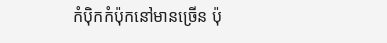កំប៉ិកកំប៉ុកនៅមានច្រើន ប៉ុ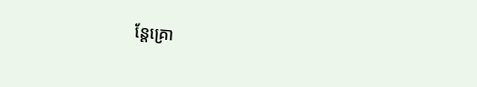ន្តែគ្រោ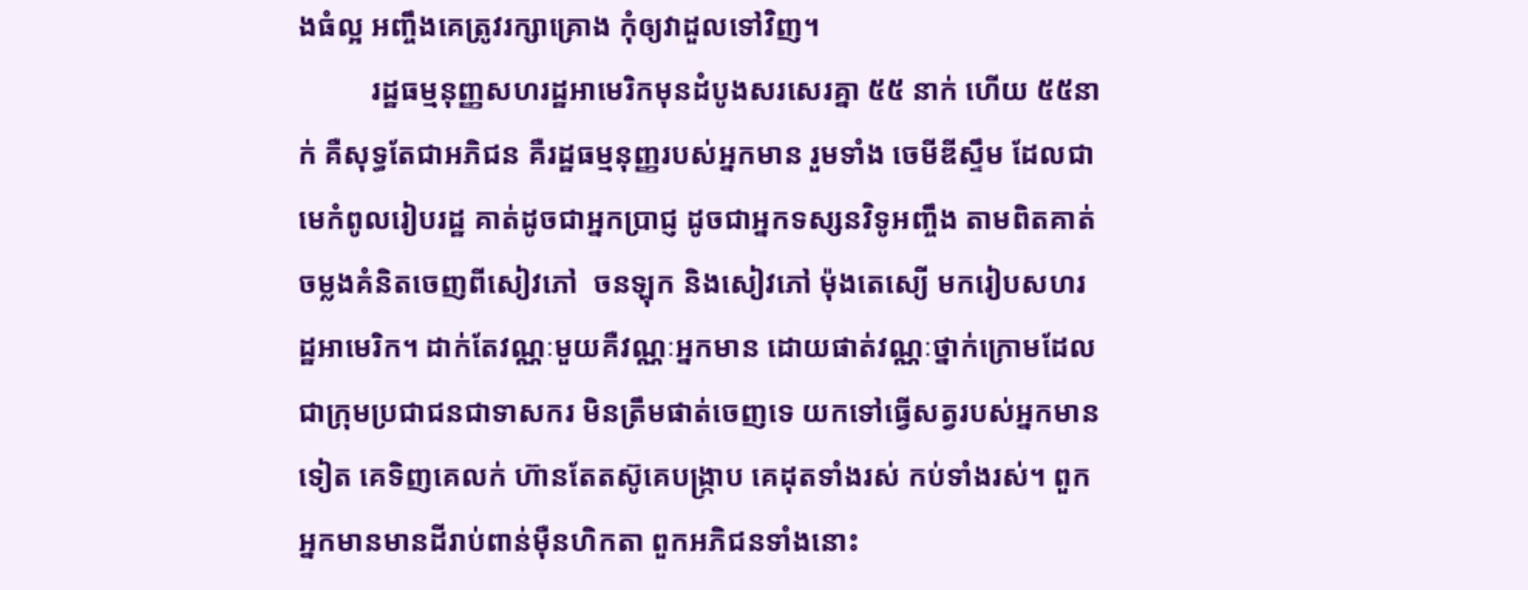ងធំល្អ អញ្ចឹងគេត្រូវរក្សាគ្រោង កុំឲ្យវាដួលទៅវិញ។
          រដ្ឋធម្មនុញ្ញសហរដ្ឋអាមេរិកមុនដំបូងសរសេរគ្នា ៥៥ នាក់ ហើយ ៥៥នាក់ គឺសុទ្ធតែជាអភិជន គឺរដ្ឋធម្មនុញ្ញរបស់អ្នកមាន រួមទាំង ចេមីឌីស្ទឹម ដែលជាមេកំពូលរៀបរដ្ឋ គាត់ដូចជាអ្នកប្រាជ្ញ ដូចជាអ្នកទស្សនវិទូអញ្ចឹង តាមពិតគាត់ចម្លងគំនិតចេញពីសៀវភៅ  ចនឡុក និងសៀវភៅ ម៉ុងតេស្យើ មករៀបសហរដ្ឋអាមេរិក។ ដាក់តែវណ្ណៈមួយគឺវណ្ណៈអ្នកមាន ដោយផាត់វណ្ណៈថ្នាក់ក្រោមដែលជាក្រុមប្រជាជនជាទាសករ មិនត្រឹមផាត់ចេញទេ យកទៅធ្វើសត្វរបស់អ្នកមានទៀត គេទិញគេលក់ ហ៊ានតែតស៊ូគេបង្ក្រាប គេដុតទាំងរស់ កប់ទាំងរស់។ ពួកអ្នកមានមានដីរាប់ពាន់ម៉ឺនហិកតា ពួកអភិជនទាំងនោះ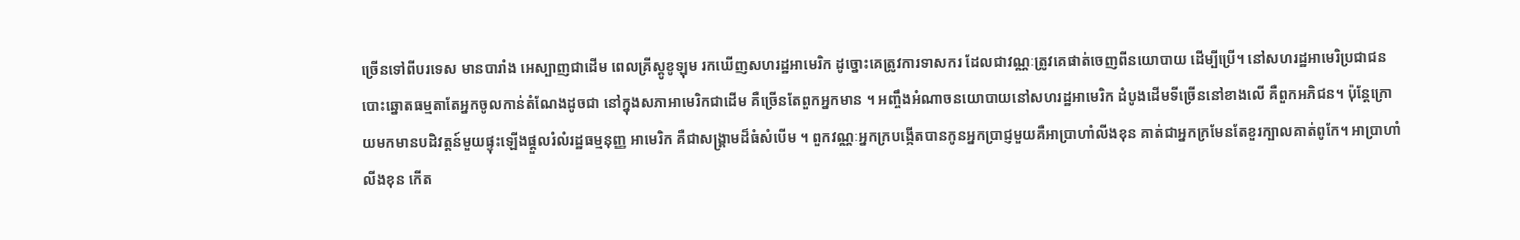ច្រើនទៅពីបរទេស មានបារាំង អេស្បាញជាដើម ពេលគ្រីស្តូខូឡុម រកឃើញសហរដ្ឋអាមេរិក ដូច្នោះគេត្រូវការទាសករ ដែលជាវណ្ណៈត្រូវគេផាត់ចេញពីនយោបាយ ដើម្បីប្រើ។ នៅសហរដ្ឋអាមេរិប្រជាជនបោះឆ្នោតធម្មតាតែអ្នកចូលកាន់តំណែងដូចជា នៅក្នុងសភាអាមេរិកជាដើម គឺច្រើនតែពួកអ្នកមាន ។ អញ្ចឹងអំណាចនយោបាយនៅសហរដ្ឋអាមេរិក ដំបូងដើមទីច្រើននៅខាងលើ គឺពួកអភិជន។ ប៉ុន្តែក្រោយមកមានបដិវត្តន៍មួយផ្ទុះឡើងផ្តួលរំលំរដ្ឋធម្មនុញ្ញ អាមេរិក គឺជាសង្គ្រាមដ៏ធំសំបើម ។ ពួកវណ្ណៈអ្នកក្របង្កើតបានកូនអ្នកប្រាជ្ញមួយគឺអាប្រាហាំលីងខុន គាត់ជាអ្នកក្រមែនតែខួរក្បាលគាត់ពូកែ។ អាប្រាហាំលីងខុន កើត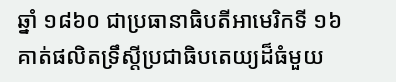ឆ្នាំ ១៨៦០ ជាប្រធានាធិបតីអាមេរិកទី ១៦ គាត់ផលិតទ្រឹស្តីប្រជាធិបតេយ្យដ៏ធំមួយ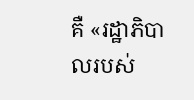គឺ «រដ្ឋាភិបាលរបស់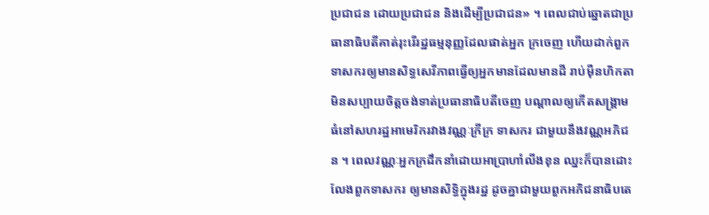ប្រជាជន ដោយប្រជាជន និងដើម្បីប្រជាជន» ។ ពេលជាប់ឆ្នោតជាប្រធានាធិបតីគាត់រុះរើរដ្ឋធម្មនុញ្ញដែលផាត់អ្នក ក្រចេញ ហើយដាក់ពួកទាសករឲ្យមានសិទ្ធសេរីភាពធ្វើឲ្យអ្នកមានដែលមានដី រាប់ម៉ឺនហិកតា មិនសប្បាយចិត្តចង់ទាត់ប្រធានាធិបតីចេញ បណ្តាលឲ្យកើតសង្គ្រាមធំនៅសហរដ្ឋអាមេរិករវាងវណ្ណៈក្រីក្រ ទាសករ ជាមួយនឹងវណ្ណអភិជន ។ ពេលវណ្ណៈអ្នកក្រដឹកនាំដោយអាប្រាហាំលីងខុន ឈ្នះក៏បានដោះលែងពួកទាសករ ឲ្យមានសិទ្ធិក្នុងរដ្ឋ ដូចគ្នាជាមួយពួកអភិជនាធិបតេ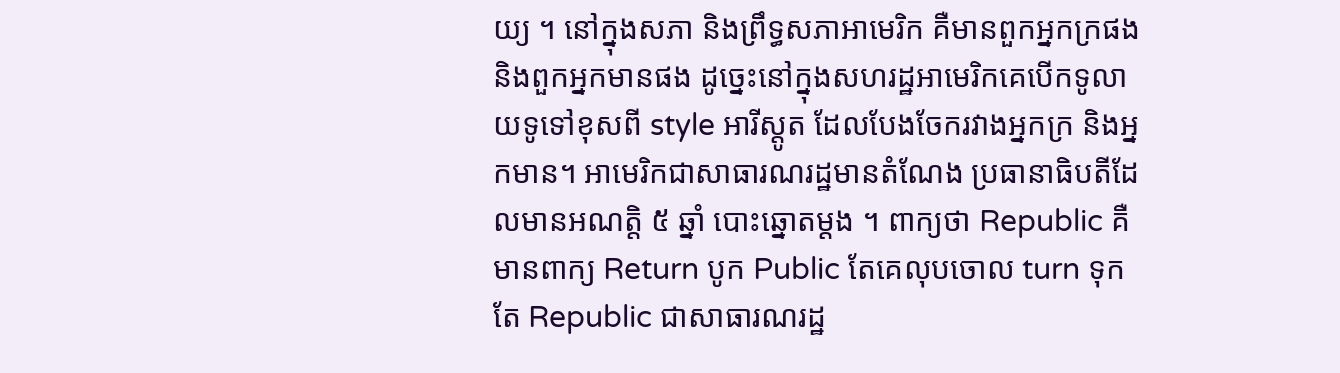យ្យ ។ នៅក្នុងសភា និងព្រឹទ្ធសភាអាមេរិក គឺមានពួកអ្នកក្រផង និងពួកអ្នកមានផង ដូច្នេះនៅក្នុងសហរដ្ឋអាមេរិកគេបើកទូលាយទូទៅខុសពី style អារីស្តូត ដែលបែងចែករវាងអ្នកក្រ និងអ្នកមាន។ អាមេរិកជាសាធារណរដ្ឋមានតំណែង ប្រធានាធិបតីដែលមានអណត្តិ ៥ ឆ្នាំ បោះឆ្នោតម្តង ។ ពាក្យថា Republic គឺមានពាក្យ Return បូក Public តែគេលុបចោល turn ទុកតែ Republic ជាសាធារណរដ្ឋ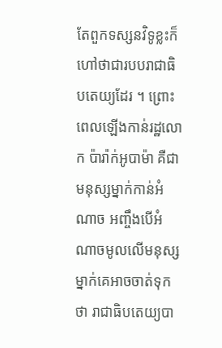តែពួកទស្សនវិទូខ្លះក៏ហៅថាជារបបរាជាធិបតេយ្យដែរ ។ ព្រោះពេលឡើងកាន់រដ្ឋលោក ប៉ារ៉ាក់អូបាម៉ា គឺជាមនុស្សម្នាក់កាន់អំណាច អញ្ចឹងបើអំណាចមូលលើមនុស្សម្នាក់គេអាចចាត់ទុកថា រាជាធិបតេយ្យបា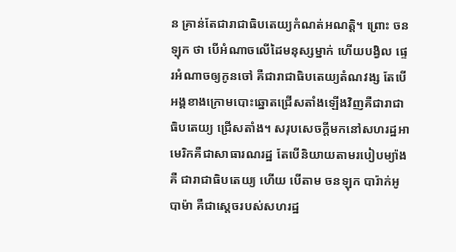ន គ្រាន់តែជារាជាធិបតេយ្យកំណត់អណត្តិ។ ព្រោះ ចនឡុក ថា បើអំណាចលើដៃមនុស្សម្នាក់ ហើយបង្វិល ផ្ទេរអំណាចឲ្យកូនចៅ គឺជារាជាធិបតេយ្យតំណវង្ស តែបើអង្គខាងក្រោមបោះឆ្នោតជ្រើសតាំងឡើងវិញគឺជារាជាធិបតេយ្យ ជ្រើសតាំង។ សរុបសេចក្តីមកនៅសហរដ្ឋអាមេរិកគឺជាសាធារណរដ្ឋ តែបើនិយាយតាមរបៀបម្យ៉ាងគឺ ជារាជាធិបតេយ្យ ហើយ បើតាម ចនឡុក បារ៉ាក់អូបាម៉ា គឺជាស្តេចរបស់សហរដ្ឋ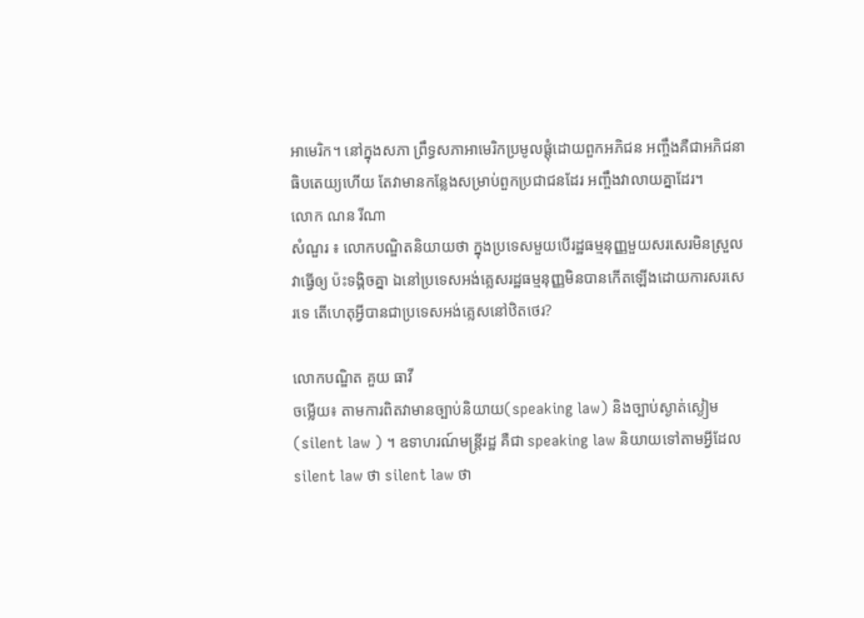អាមេរិក។ នៅក្នុងសភា ព្រឹទ្ធសភាអាមេរិកប្រមូលផ្តុំដោយពួកអភិជន អញ្ចឹងគឺជាអភិជនាធិបតេយ្យហើយ តែវាមានកន្លែងសម្រាប់ពួកប្រជាជនដែរ អញ្ចឹងវាលាយគ្នាដែរ។
លោក ណន រីណា
សំណួរ ៖ លោកបណ្ឌិតនិយាយថា ក្នុងប្រទេសមួយបើរដ្ឋធម្មនុញ្ញមួយសរសេរមិនស្រួលវាធ្វើឲ្យ ប៉ះទង្គិចគ្នា ឯនៅប្រទេសអង់គ្លេសរដ្ឋធម្មនុញ្ញមិនបានកើតឡើងដោយការសរសេរទេ តើហេតុអ្វីបានជាប្រទេសអង់គ្លេសនៅឋិតថេរ?

លោកបណ្ឌិត គួយ ធាវី
ចម្លើយ៖ តាមការពិតវាមានច្បាប់និយាយ(speaking law) និងច្បាប់ស្ងាត់ស្ងៀម(silent law ) ។ ឧទាហរណ៍មន្រ្តីរដ្ឋ គឺជា speaking law និយាយទៅតាមអ្វីដែល silent law ថា silent law ថា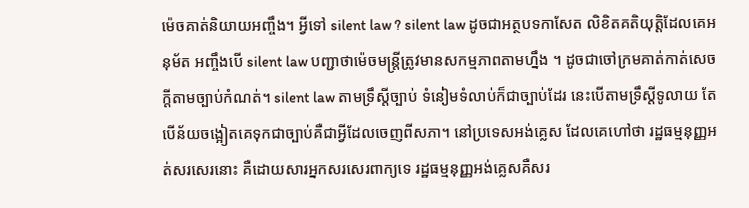ម៉េចគាត់និយាយអញ្ចឹង។ អ្វីទៅ silent law ? silent law ដូចជាអត្ថបទកាសែត លិខិតគតិយុត្តិដែលគេអនុម័ត អញ្ចឹងបើ silent law បញ្ជាថាម៉េចមន្រ្តីត្រូវមានសកម្មភាពតាមហ្នឹង ។ ដូចជាចៅក្រមគាត់កាត់សេចក្តីតាមច្បាប់កំណត់។ silent law តាមទ្រឹស្តីច្បាប់ ទំនៀមទំលាប់ក៏ជាច្បាប់ដែរ នេះបើតាមទ្រឹស្តីទូលាយ តែបើន័យចង្អៀតគេទុកជាច្បាប់គឺជាអ្វីដែលចេញពីសភា។ នៅប្រទេសអង់គ្លេស ដែលគេហៅថា រដ្ឋធម្មនុញ្ញអត់សរសេរនោះ គឺដោយសារអ្នកសរសេរពាក្យទេ រដ្ឋធម្មនុញ្ញអង់គ្លេសគឺសរ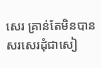សេរ គ្រាន់តែមិនបានសរសេរដុំជាសៀ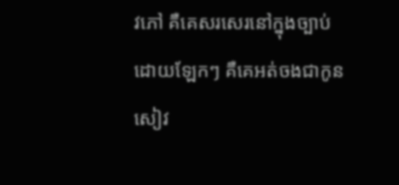វភៅ គឺគេសរសេរនៅក្នុងច្បាប់ដោយឡែកៗ គឺគេអត់ចងជាកូនសៀវ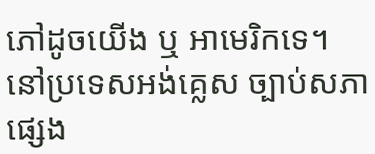ភៅដូចយើង ឬ អាមេរិកទេ។ នៅប្រទេសអង់គ្លេស ច្បាប់សភាផ្សេង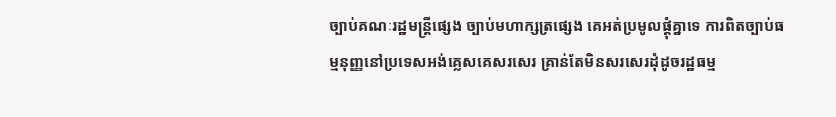ច្បាប់គណៈរដ្ឋមន្រ្តីផ្សេង ច្បាប់មហាក្សត្រផ្សេង គេអត់ប្រមូលផ្តុំគ្នាទេ ការពិតច្បាប់ធម្មនុញ្ញនៅប្រទេសអង់គ្លេសគេសរសេរ គ្រាន់តែមិនសរសេរដុំដូចរដ្ឋធម្ម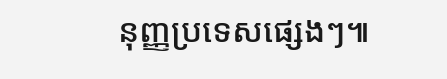នុញ្ញប្រទេសផ្សេងៗ៕